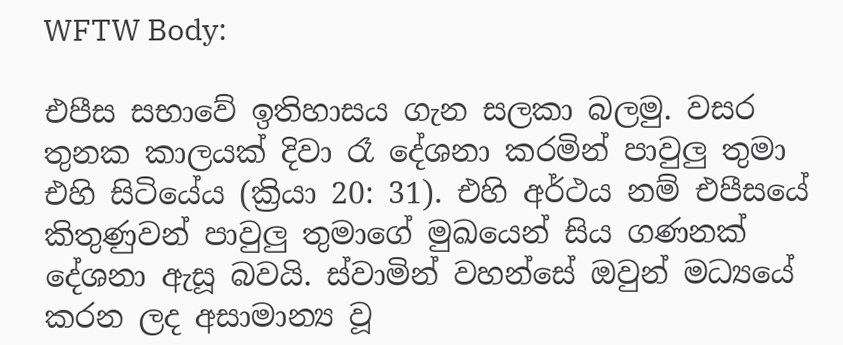WFTW Body:

එපීස සභාවේ ඉතිහාසය ගැන සලකා බලමු. වසර තුනක කාලයක් දිවා රෑ දේශනා කරමින් පාවුලු තුමා එහි සිටියේය (ක්‍රියා 20: 31). එහි අර්ථය නම් එපීසයේ කිතුණුවන් පාවුලු තුමාගේ මුඛයෙන් සිය ගණනක් දේශනා ඇසූ බවයි. ස්වාමින් වහන්සේ ඔවුන් මධ්‍යයේ කරන ලද අසාමාන්‍ය වූ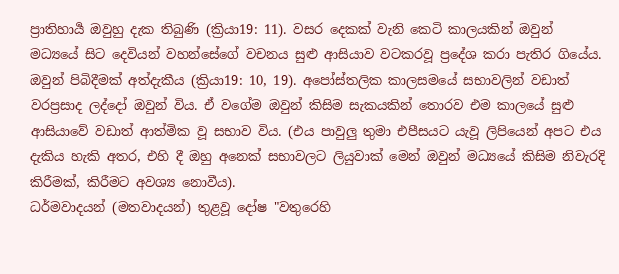ප්‍රාතිහාර්‍ය ඔවුහු දැක තිබුණි (ක්‍රියා19: 11). වසර දෙකක් වැනි කෙටි කාලයකින් ඔවුන් මධ්‍යයේ සිට දෙවියන් වහන්සේගේ වචනය සුළු ආසියාව වටකරවූ ප්‍රදේශ කරා පැතිර ගියේය. ඔවුන් පිබිදීමක් අත්දැකීය (ක්‍රියා19: 10, 19). අපෝස්තලික කාලසමයේ සභාවලින් වඩාත් වරප්‍රසාද ලද්දෝ ඔවුන් විය. ඒ වගේම ඔවුන් කිසිම සැකයකින් තොරව එම කාලයේ සුළු ආසියාවේ වඩාත් ආත්මික වූ සභාව විය. (එය පාවුලු තුමා එපීසයට යැවූ ලිපියෙන් අපට එය දැකිය හැකි අතර, එහි දී ඔහු අනෙක් සභාවලට ලියුවාක් මෙන් ඔවුන් මධ්‍යයේ කිසිම නිවැරදි කිරීමක්, කිරීමට අවශ්‍ය නොවීය).
ධර්මවාදයන් (මතවාදයන්) තුළවූ දෝෂ "වතුරෙහි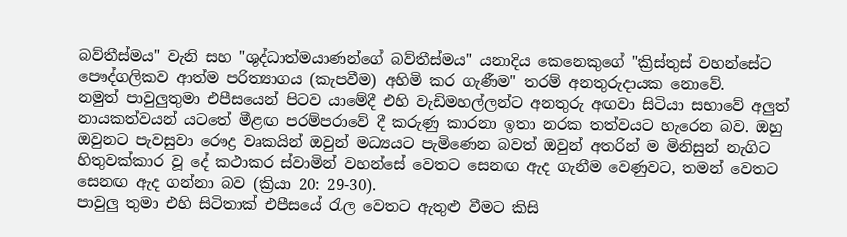බව්තීස්මය" වැනි සහ "ශුද්ධාත්මයාණන්ගේ බව්තීස්මය" යනාදිය කෙනෙකුගේ "ක්‍රිස්තුස් වහන්සේට පෞද්ගලිකව ආත්ම පරිත්‍යාගය (කැපවීම) අහිමි කර ගැණීම" තරම් අනතුරුදායක නොවේ.
නමුත් පාවුලුතුමා එපීසයෙන් පිටව යාමේදී එහි වැඩිමහල්ලන්ට අනතුරු අඟවා සිටියා සභාවේ අලුත් නායකත්වයන් යටතේ මීළඟ පරම්පරාවේ දී කරුණු කාරනා ඉතා නරක තත්වයට හැරෙන බව. ඔහු ඔවුනට පැවසුවා රෞද්‍ර වෘකයින් ඔවුන් මධ්‍යයට පැමිණෙන බවත් ඔවුන් අතරින් ම මිනිසුන් නැගිට හිතුවක්කාර වූ දේ කථාකර ස්වාමින් වහන්සේ වෙතට සෙනඟ ඇද ගැනීම වෙණුවට, තමන් වෙතට සෙනඟ ඇද ගන්නා බව (ක්‍රියා 20: 29-30).
පාවුලු තුමා එහි සිටිතාක් එපීසයේ රැල වෙතට ඇතුළු වීමට කිසි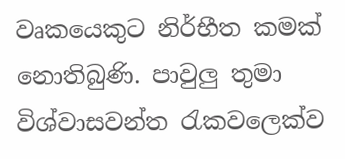වෘකයෙකුට නිර්භීත කමක් නොතිබුණි. පාවුලු තුමා විශ්වාසවන්ත රැකවලෙක්ව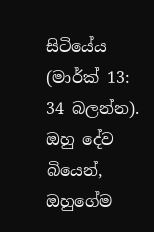සිටියේය (මාර්ක් 13: 34 බලන්න). ඔහු දේව බියෙන්, ඔහුගේම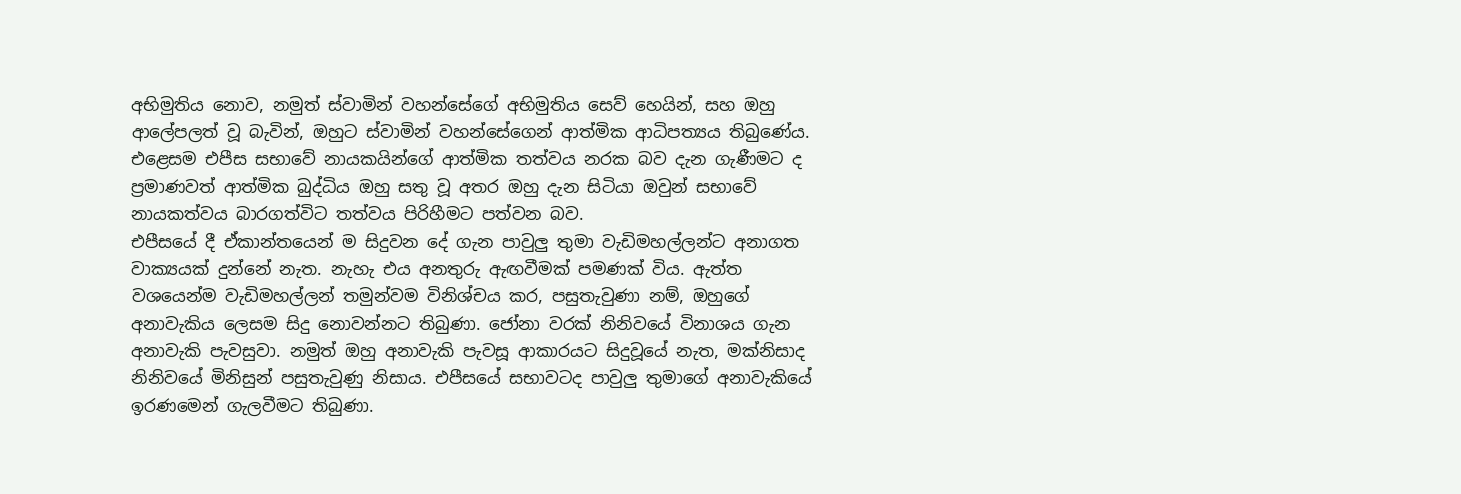අභිමුතිය නොව, නමුත් ස්වාමින් වහන්සේගේ අභිමුතිය සෙව් හෙයින්, සහ ඔහු ආලේපලත් වූ බැවින්, ඔහුට ස්වාමින් වහන්සේගෙන් ආත්මික ආධිපත්‍යය තිබුණේය. එළෙසම එපීස සභාවේ නායකයින්ගේ ආත්මික තත්වය නරක බව දැන ගැණීමට ද ප්‍රමාණවත් ආත්මික බුද්ධිය ඔහු සතු වූ අතර ඔහු දැන සිටියා ඔවුන් සභාවේ නායකත්වය බාරගත්විට තත්වය පිරිහීමට පත්වන බව.
එපීසයේ දී ඒකාන්තයෙන් ම සිදුවන දේ ගැන පාවුලු තුමා වැඩිමහල්ලන්ට අනාගත වාක්‍යයක් දුන්නේ නැත. නැහැ එය අනතුරු ඇඟවීමක් පමණක් විය. ඇත්ත වශයෙන්ම වැඩිමහල්ලන් තමුන්වම විනිශ්චය කර, පසුතැවුණා නම්, ඔහුගේ අනාවැකිය ලෙසම සිදු නොවන්නට තිබුණා. ජෝනා වරක් නිනිවයේ විනාශය ගැන අනාවැකි පැවසුවා. නමුත් ඔහු අනාවැකි පැවසූ ආකාරයට සිදුවූයේ නැත, මක්නිසාද නිනිවයේ මිනිසුන් පසුතැවුණු නිසාය. එපීසයේ සභාවටද පාවුලු තුමාගේ අනාවැකියේ ඉරණමෙන් ගැලවීමට තිබුණා.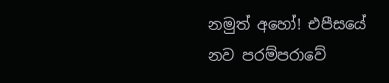නමුත් අහෝ! එපීසයේ නව පරම්පරාවේ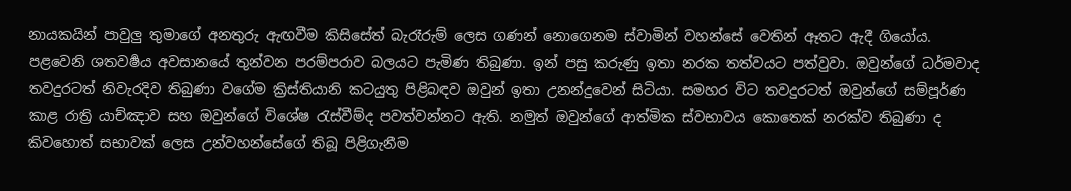නායකයින් පාවුලු තුමාගේ අනතුරු ඇඟවීම කිසිසේත් බැරෑරුම් ලෙස ගණන් නොගෙනම ස්වාමින් වහන්සේ වෙතින් ඈතට ඇදී ගියෝය.
පළවෙනි ශතවර්‍ෂය අවසානයේ තුන්වන පරම්පරාව බලයට පැමිණ තිබුණා. ඉන් පසු කරුණු ඉතා නරක තත්වයට පත්වුවා. ඔවුන්ගේ ධර්මවාද තවදුරටත් නිවැරදිව තිබුණා වගේම ක්‍රිස්තියානි කටයුතු පිළිබඳව ඔවුන් ඉතා උනන්දුවෙන් සිටියා. සමහර විට තවදුරටත් ඔවුන්ගේ සම්පූර්ණ කාළ රාත්‍රි යාච්ඤාව සහ ඔවුන්ගේ විශේෂ රැස්වීම්ද පවත්වන්නට ඇති. නමුත් ඔවුන්ගේ ආත්මික ස්වභාවය කොතෙක් නරක්ව තිබුණා ද කිවහොත් සභාවක් ලෙස උන්වහන්සේගේ තිබූ පිළිගැනීම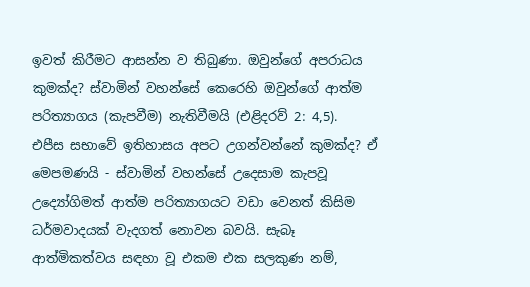ඉවත් කිරීමට ආසන්න ව තිබුණා. ඔවුන්ගේ අපරාධය කුමක්ද? ස්වාමින් වහන්සේ කෙරෙහි ඔවුන්ගේ ආත්ම පරිත්‍යාගය (කැපවීම) නැතිවීමයි (එළිදරව් 2: 4,5).
එපීස සභාවේ ඉතිහාසය අපට උගන්වන්නේ කුමක්ද? ඒ මෙපමණයි - ස්වාමින් වහන්සේ උදෙසාම කැපවූ උද්‍යෝගිමත් ආත්ම පරිත්‍යාගයට වඩා වෙනත් කිසිම ධර්මවාදයක් වැදගත් නොවන බවයි. සැබෑ ආත්මිකත්වය සඳහා වූ එකම එක සලකුණ නම්,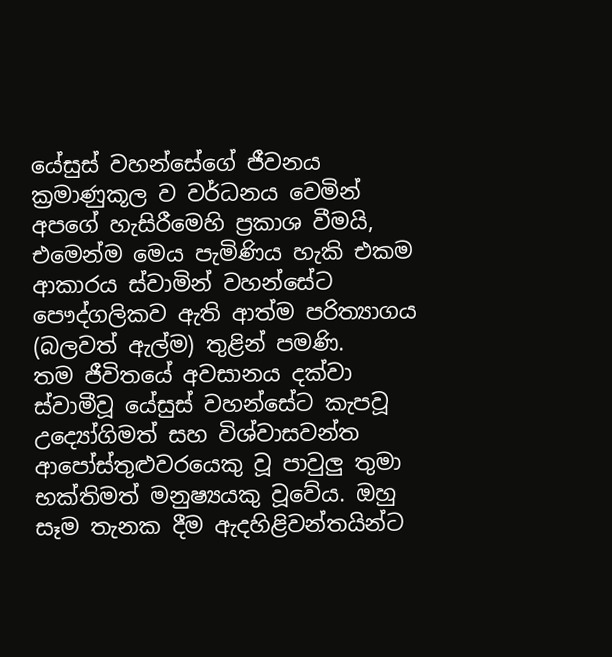යේසුස් වහන්සේගේ ජීවනය ක්‍රමාණුකූල ව වර්ධනය වෙමින් අපගේ හැසිරීමෙහි ප්‍රකාශ වීමයි, එමෙන්ම මෙය පැමිණිය හැකි එකම ආකාරය ස්වාමින් වහන්සේට පෞද්ගලිකව ඇති ආත්ම පරිත්‍යාගය (බලවත් ඇල්ම) තුළින් පමණි.
තම ජීවිතයේ අවසානය දක්වා ස්වාමීවූ යේසුස් වහන්සේට කැපවූ උද්‍යෝගිමත් සහ විශ්වාසවන්ත ආපෝස්තුළුවරයෙකු වූ පාවුලු තුමා භක්තිමත් මනුෂ්‍යයකු වූවේය. ඔහු සෑම තැනක දීම ඇදහිළිවන්තයින්ට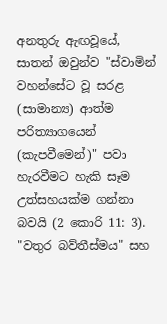අනතුරු ඇඟවූයේ, සාතන් ඔවුන්ව "ස්වාමින් වහන්සේට වූ සරළ (සාමාන්‍ය) ආත්ම පරිත්‍යාගයෙන් (කැපවීමෙන්)" පවා හැරවීමට හැකි සෑම උත්සහයක්ම ගන්නා බවයි (2 කොරි 11: 3).
"වතුර බව්තීස්මය" සහ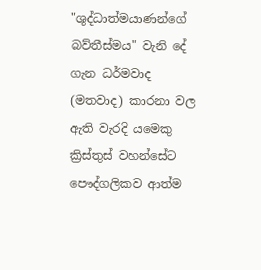"ශුද්ධාත්මයාණන්ගේ බව්තීස්මය" වැනි දේ ගැන ධර්මවාද (මතවාද) කාරනා වල ඇති වැරදි යමෙකු ක්‍රිස්තුස් වහන්සේට පෞද්ගලිකව ආත්ම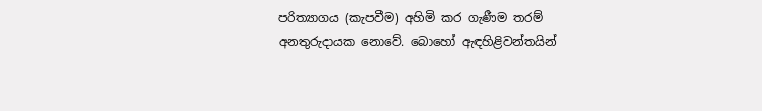පරිත්‍යාගය (කැපවීම) අහිමි කර ගැණීම තරම් අනතුරුදායක නොවේ. බොහෝ ඇඳහිළිවන්තයින්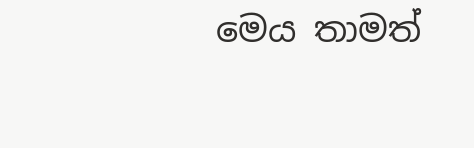මෙය තාමත්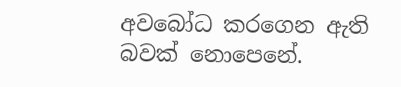අවබෝධ කරගෙන ඇති බවක් නොපෙනේ.